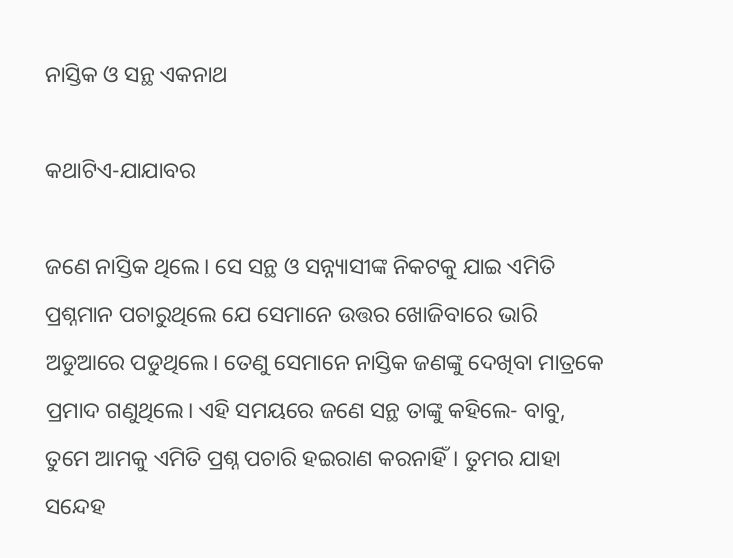ନାସ୍ତିକ ଓ ସନ୍ଥ ଏକନାଥ

କଥାଟିଏ-ଯାଯାବର

ଜଣେ ନାସ୍ତିକ ଥିଲେ। ସେ ସନ୍ଥ ଓ ସନ୍ନ୍ୟାସୀଙ୍କ ନିକଟକୁ ଯାଇ ଏମିତି ପ୍ରଶ୍ନମାନ ପଚାରୁଥିଲେ ଯେ ସେମାନେ ଉତ୍ତର ଖୋଜିବାରେ ଭାରି ଅଡୁଆରେ ପଡୁଥିଲେ। ତେଣୁ ସେମାନେ ନାସ୍ତିକ ଜଣଙ୍କୁ ଦେଖିବା ମାତ୍ରକେ ପ୍ରମାଦ ଗଣୁଥିଲେ। ଏହି ସମୟରେ ଜଣେ ସନ୍ଥ ତାଙ୍କୁ କହିଲେ- ବାବୁ, ତୁମେ ଆମକୁ ଏମିତି ପ୍ରଶ୍ନ ପଚାରି ହଇରାଣ କରନାହିଁ। ତୁମର ଯାହା ସନ୍ଦେହ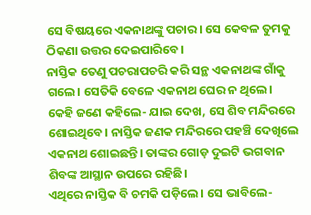ସେ ବିଷୟରେ ଏକନାଥଙ୍କୁ ପଚାର। ସେ କେବଳ ତୁମକୁ ଠିକଣା ଉତ୍ତର ଦେଇପାରିବେ।
ନାସ୍ତିକ ତେଣୁ ପଚରାପଚରି କରି ସନ୍ଥ ଏକନାଥଙ୍କ ଗାଁକୁ ଗଲେ। ସେତିକି ବେଳେ ଏକନାଥ ଘ‌େର ନ ଥିଲେ। କେହି ଜଣେ କହିଲେ- ଯାଇ ଦେଖ, ସେ ଶିବ ମନ୍ଦିରରେ ଶୋଇଥିବେ। ନାସ୍ତିକ ଜଣକ ମନ୍ଦିରରେ ପହଞ୍ଚି ଦେଖିଲେ ଏକନାଥ ଶୋଇଛନ୍ତି। ତାଙ୍କର ଗୋ‌ଡ଼ ଦୁଇଟି ଭଗବାନ ଶିବଙ୍କ ଆସ୍ଥାନ ଉପରେ ରହିଛି।
ଏଥିରେ ନାସ୍ତିକ ବି ଚମକି ପଡ଼ିଲେ। ସେ ଭାବିଲେ-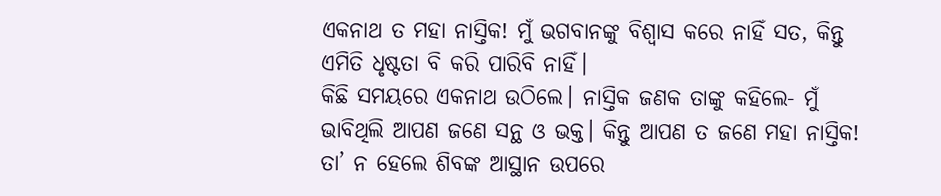ଏକନାଥ ତ ମହା ନାସ୍ତିକ! ମୁଁ ଭଗବାନଙ୍କୁ ବିଶ୍ବାସ କରେ ନାହିଁ ସତ, କିନ୍ତୁ ଏମିତି ଧୃଷ୍ଟତା ବି କରି ପାରିବି ନାହିଁ।
କିଛି ସମୟରେ ଏକନାଥ ଉଠିଲେ। ନାସ୍ତିକ ଜଣକ ତାଙ୍କୁ କହିଲେ- ମୁଁ ଭାବିଥିଲି ଆପଣ ଜଣେ ସନ୍ଥ ଓ ଭକ୍ତ। କିନ୍ତୁ ଆପଣ ତ ଜଣେ ମହା ନାସ୍ତିକ! ତା’ ନ ହେଲେ ଶିବଙ୍କ ଆସ୍ଥାନ ଉପରେ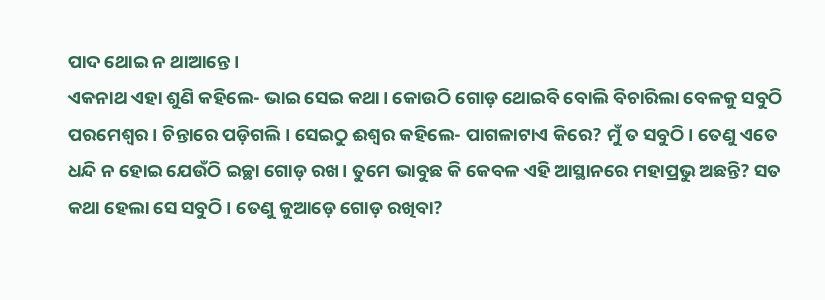ପାଦ ଥୋଇ ନ ଥାଆନ୍ତେ।
ଏକନାଥ ଏହା ଶୁଣି କହିଲେ- ଭାଇ ସେଇ କଥା। କୋଉଠି ଗୋଡ଼ ଥୋଇବି ବୋଲି ବିଚାରିଲା ବେଳକୁ ସବୁଠି ପରମେଶ୍ବର। ଚିନ୍ତାରେ ପଡ଼ିଗଲି। ସେଇଠୁ ଈଶ୍ବର କହିଲେ- ପାଗଳାଟାଏ କିରେ? ମୁଁ ତ ସବୁଠି। ତେଣୁ ଏତେ ଧନ୍ଦି ନ ହୋଇ ଯେଉଁଠି ଇଚ୍ଛା ଗୋଡ଼ ରଖ। ତୁମେ ଭାବୁଛ କି କେବଳ ଏହି ଆସ୍ଥାନରେ ମହାପ୍ରଭୁ ଅଛନ୍ତି? ସତ କଥା ହେଲା ସେ ସବୁଠି। ତେଣୁ କୁଆଡ଼େ ଗୋଡ଼ ରଖିବା?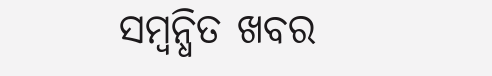ସମ୍ବନ୍ଧିତ ଖବର